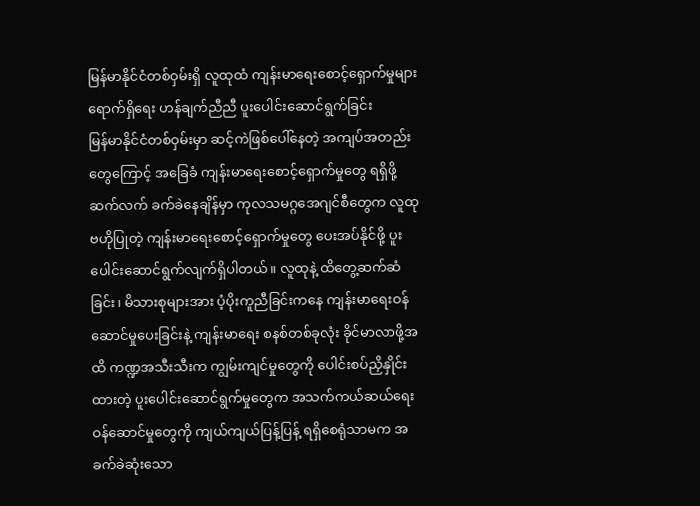မြန်မာနိုင်ငံတစ်ဝှမ်းရှိ လူထုထံ ကျန်းမာရေးစောင့်ရှောက်မှုများ ရောက်ရှိရေး ဟန်ချက်ညီညီ ပူးပေါင်းဆောင်ရွက်ခြင်း
မြန်မာနိုင်ငံတစ်ဝှမ်းမှာ ဆင့်ကဲဖြစ်ပေါ်နေတဲ့ အကျပ်အတည်းတွေကြောင့် အခြေခံ ကျန်းမာရေးစောင့်ရှောက်မှုတွေ ရရှိဖို့ ဆက်လက် ခက်ခဲနေချိန်မှာ ကုလသမဂ္ဂအေဂျင်စီတွေက လူထုဗဟိုပြုတဲ့ ကျန်းမာရေးစောင့်ရှောက်မှုတွေ ပေးအပ်နိုင်ဖို့ ပူးပေါင်းဆောင်ရွက်လျက်ရှိပါတယ်။ လူထုနဲ့ ထိတွေ့ဆက်ဆံခြင်း၊ မိသားစုများအား ပံ့ပိုးကူညီခြင်းကနေ ကျန်းမာရေးဝန်ဆောင်မှုပေးခြင်းနဲ့ ကျန်းမာရေး စနစ်တစ်ခုလုံး ခိုင်မာလာဖို့အထိ ကဏ္ဍအသီးသီးက ကျွမ်းကျင်မှုတွေကို ပေါင်းစပ်ညှိနှိုင်းထားတဲ့ ပူးပေါင်းဆောင်ရွက်မှုတွေက အသက်ကယ်ဆယ်ရေး ဝန်ဆောင်မှုတွေကို ကျယ်ကျယ်ပြန့်ပြန့် ရရှိစေရုံသာမက အခက်ခဲဆုံးသော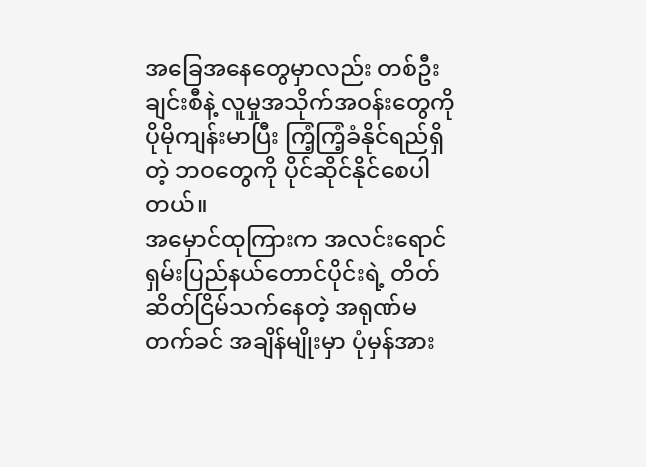အခြေအနေတွေမှာလည်း တစ်ဦးချင်းစီနဲ့ လူမှုအသိုက်အဝန်းတွေကို ပိုမိုကျန်းမာပြီး ကြံ့ကြံ့ခံနိုင်ရည်ရှိတဲ့ ဘဝတွေကို ပိုင်ဆိုင်နိုင်စေပါတယ်။
အမှောင်ထုကြားက အလင်းရောင်
ရှမ်းပြည်နယ်တောင်ပိုင်းရဲ့ တိတ်ဆိတ်ငြိမ်သက်နေတဲ့ အရုဏ်မတက်ခင် အချိန်မျိုးမှာ ပုံမှန်အား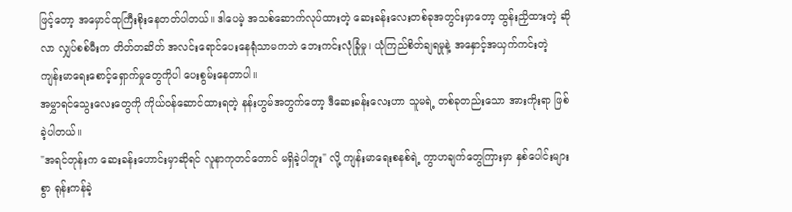ဖြင့်တော့ အမှောင်ထုကြီးစိုးနေတတ်ပါတယ်။ ဒါပေမဲ့ အသစ်ဆောက်လုပ်ထားတဲ့ ဆေးခန်းလေးတစ်ခုအတွင်းမှာတော့ ထွန်းညှိထားတဲ့ ဆိုလာ လျှပ်စစ်မီးက တိတ်တဆိတ် အလင်းရောင်ပေးနေရုံသာမကဘဲ ဘေးကင်းလုံခြုံမှု၊ ယုံကြည်စိတ်ချရမှုနဲ့ အနှောင့်အယှက်ကင်းတဲ့ ကျန်းမာရေးစောင့်ရှောက်မှုတွေကိုပါ ပေးစွမ်းနေတာပါ။
အမွှာရင်သွေးလေးတွေကို ကိုယ်ဝန်ဆောင်ထားရတဲ့ နန်းဟွမ်အတွက်တော့ ဒီဆေးခန်းလေးဟာ သူမရဲ့ တစ်ခုတည်းသော အားကိုးရာ ဖြစ်ခဲ့ပါတယ်။
"အရင်တုန်းက ဆေးခန်းဟောင်းမှာဆိုရင် လူနာကုတင်တောင် မရှိခဲ့ပါဘူး" လို့ ကျန်းမာရေးစနစ်ရဲ့ ကွာဟချက်တွေကြားမှာ နှစ်ပေါင်းများစွာ ရုန်းကန်ခဲ့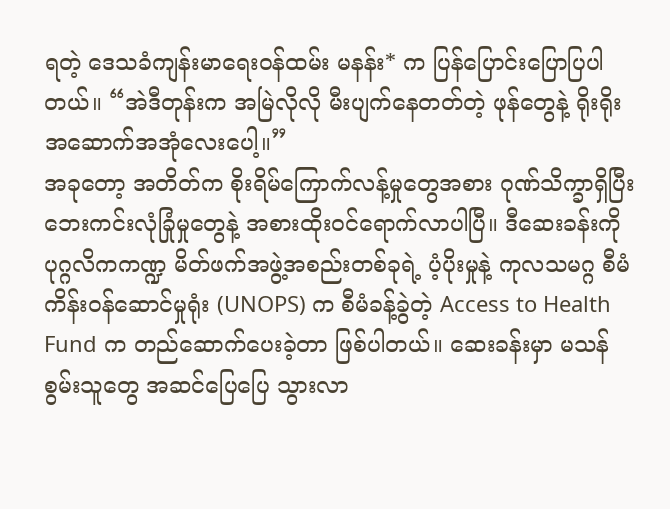ရတဲ့ ဒေသခံကျန်းမာရေးဝန်ထမ်း မနန်း* က ပြန်ပြောင်းပြောပြပါတယ်။ “အဲဒီတုန်းက အမြဲလိုလို မီးပျက်နေတတ်တဲ့ ဖုန်တွေနဲ့ ရိုးရိုးအဆောက်အအုံလေးပေါ့။”
အခုတော့ အတိတ်က စိုးရိမ်ကြောက်လန့်မှုတွေအစား ဂုဏ်သိက္ခာရှိပြီး ဘေးကင်းလုံခြုံမှုတွေနဲ့ အစားထိုးဝင်ရောက်လာပါပြီ။ ဒီဆေးခန်းကို ပုဂ္ဂလိကကဏ္ဍ မိတ်ဖက်အဖွဲ့အစည်းတစ်ခုရဲ့ ပံ့ပိုးမှုနဲ့ ကုလသမဂ္ဂ စီမံကိန်းဝန်ဆောင်မှုရုံး (UNOPS) က စီမံခန့်ခွဲတဲ့ Access to Health Fund က တည်ဆောက်ပေးခဲ့တာ ဖြစ်ပါတယ်။ ဆေးခန်းမှာ မသန်စွမ်းသူတွေ အဆင်ပြေပြေ သွားလာ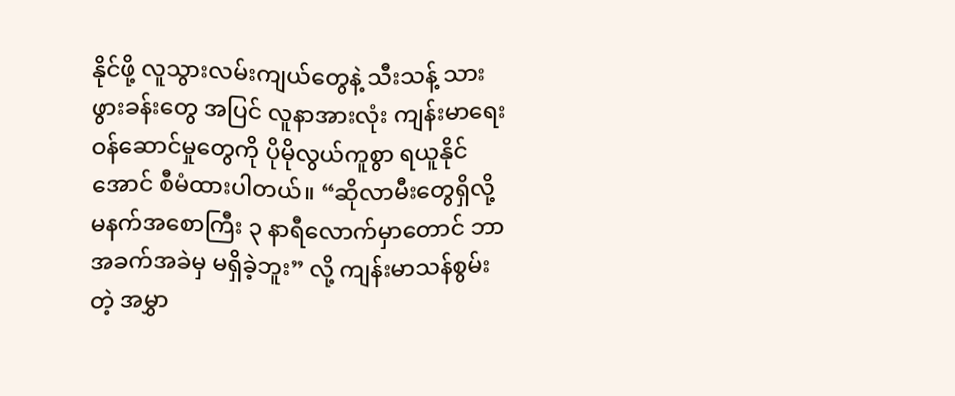နိုင်ဖို့ လူသွားလမ်းကျယ်တွေနဲ့ သီးသန့် သားဖွားခန်းတွေ အပြင် လူနာအားလုံး ကျန်းမာရေးဝန်ဆောင်မှုတွေကို ပိုမိုလွယ်ကူစွာ ရယူနိုင်အောင် စီမံထားပါတယ်။ “ဆိုလာမီးတွေရှိလို့ မနက်အစောကြီး ၃ နာရီလောက်မှာတောင် ဘာအခက်အခဲမှ မရှိခဲ့ဘူး” လို့ ကျန်းမာသန်စွမ်းတဲ့ အမွှာ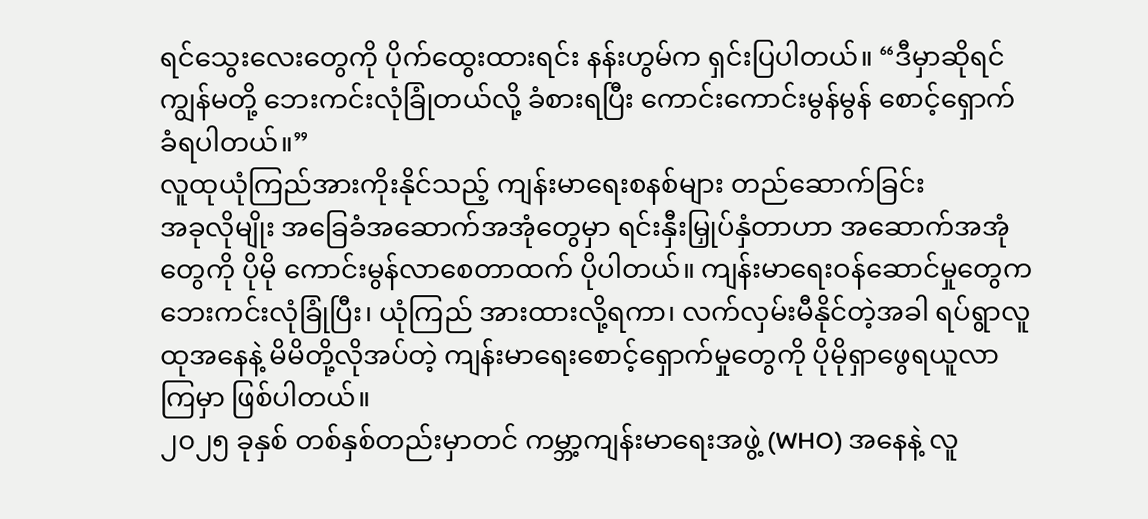ရင်သွေးလေးတွေကို ပိုက်ထွေးထားရင်း နန်းဟွမ်က ရှင်းပြပါတယ်။ “ဒီမှာဆိုရင် ကျွန်မတို့ ဘေးကင်းလုံခြုံတယ်လို့ ခံစားရပြီး ကောင်းကောင်းမွန်မွန် စောင့်ရှောက် ခံရပါတယ်။”
လူထုယုံကြည်အားကိုးနိုင်သည့် ကျန်းမာရေးစနစ်များ တည်ဆောက်ခြင်း
အခုလိုမျိုး အခြေခံအဆောက်အအုံတွေမှာ ရင်းနှီးမြှုပ်နှံတာဟာ အဆောက်အအုံတွေကို ပိုမို ကောင်းမွန်လာစေတာထက် ပိုပါတယ်။ ကျန်းမာရေးဝန်ဆောင်မှုတွေက ဘေးကင်းလုံခြုံပြီး၊ ယုံကြည် အားထားလို့ရကာ၊ လက်လှမ်းမီနိုင်တဲ့အခါ ရပ်ရွာလူထုအနေနဲ့ မိမိတို့လိုအပ်တဲ့ ကျန်းမာရေးစောင့်ရှောက်မှုတွေကို ပိုမိုရှာဖွေရယူလာကြမှာ ဖြစ်ပါတယ်။
၂၀၂၅ ခုနှစ် တစ်နှစ်တည်းမှာတင် ကမ္ဘာ့ကျန်းမာရေးအဖွဲ့ (WHO) အနေနဲ့ လူ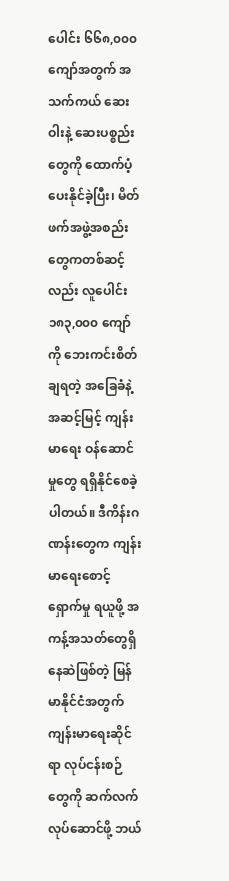ပေါင်း ၆၆၈,၀၀၀ ကျော်အတွက် အသက်ကယ် ဆေးဝါးနဲ့ ဆေးပစ္စည်းတွေကို ထောက်ပံ့ပေးနိုင်ခဲ့ပြီး၊ မိတ်ဖက်အဖွဲ့အစည်းတွေကတစ်ဆင့်လည်း လူပေါင်း ၁၈၃,၀၀၀ ကျော်ကို ဘေးကင်းစိတ်ချရတဲ့ အခြေခံနဲ့ အဆင့်မြင့် ကျန်းမာရေး ဝန်ဆောင်မှုတွေ ရရှိနိုင်စေခဲ့ပါတယ်။ ဒီကိန်းဂဏန်းတွေက ကျန်းမာရေးစောင့်ရှောက်မှု ရယူဖို့ အကန့်အသတ်တွေရှိနေဆဲဖြစ်တဲ့ မြန်မာနိုင်ငံအတွက် ကျန်းမာရေးဆိုင်ရာ လုပ်ငန်းစဉ်တွေကို ဆက်လက်လုပ်ဆောင်ဖို့ ဘယ်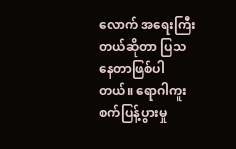လောက် အရေးကြီးတယ်ဆိုတာ ပြသနေတာဖြစ်ပါတယ်။ ရောဂါကူးစက်ပြန့်ပွားမှု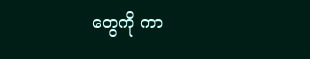တွေကို ကာ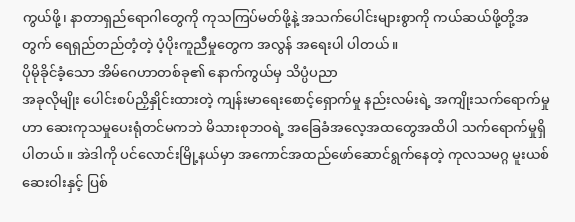ကွယ်ဖို့၊ နာတာရှည်ရောဂါတွေကို ကုသကြပ်မတ်ဖို့နဲ့ အသက်ပေါင်းများစွာကို ကယ်ဆယ်ဖို့တို့အတွက် ရေရှည်တည်တံ့တဲ့ ပံ့ပိုးကူညီမှုတွေက အလွန် အရေးပါ ပါတယ်။
ပိုမိုခိုင်ခံ့သော အိမ်ဂေဟာတစ်ခု၏ နောက်ကွယ်မှ သိပ္ပံပညာ
အခုလိုမျိုး ပေါင်းစပ်ညှိနှိုင်းထားတဲ့ ကျန်းမာရေးစောင့်ရှောက်မှု နည်းလမ်းရဲ့ အကျိုးသက်ရောက်မှုဟာ ဆေးကုသမှုပေးရုံတင်မကဘဲ မိသားစုဘဝရဲ့ အခြေခံအလေ့အထတွေအထိပါ သက်ရောက်မှုရှိပါတယ်။ အဲဒါကို ပင်လောင်းမြို့နယ်မှာ အကောင်အထည်ဖော်ဆောင်ရွက်နေတဲ့ ကုလသမဂ္ဂ မူးယစ်ဆေးဝါးနှင့် ပြစ်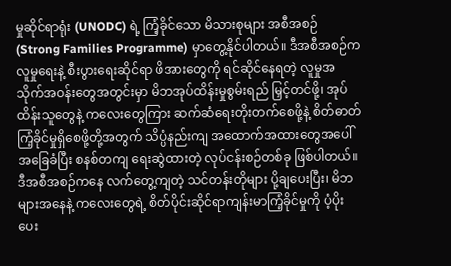မှုဆိုင်ရာရုံး (UNODC) ရဲ့ ကြံ့ခိုင်သော မိသားစုများ အစီအစဉ် (Strong Families Programme) မှာတွေ့နိုင်ပါတယ်။ ဒီအစီအစဉ်က လူမှုရေးနဲ့ စီးပွားရေးဆိုင်ရာ ဖိအားတွေကို ရင်ဆိုင်နေရတဲ့ လူမှုအသိုက်အဝန်းတွေအတွင်းမှာ မိဘအုပ်ထိန်းမှုစွမ်းရည် မြှင့်တင်ဖို့၊ အုပ်ထိန်းသူတွေနဲ့ ကလေးတွေကြား ဆက်ဆံရေးတိုးတက်စေဖို့နဲ့ စိတ်ဓာတ် ကြံ့ခိုင်မှုရှိစေဖို့တို့အတွက် သိပ္ပံနည်းကျ အထောက်အထားတွေအပေါ် အခြေခံပြီး စနစ်တကျ ရေးဆွဲထားတဲ့ လုပ်ငန်းစဉ်တစ်ခု ဖြစ်ပါတယ်။
ဒီအစီအစဉ်ကနေ လက်တွေ့ကျတဲ့ သင်တန်းတိုများ ပို့ချပေးပြီး၊ မိဘများအနေနဲ့ ကလေးတွေရဲ့ စိတ်ပိုင်းဆိုင်ရာကျန်းမာကြံ့ခိုင်မှုကို ပံ့ပိုးပေး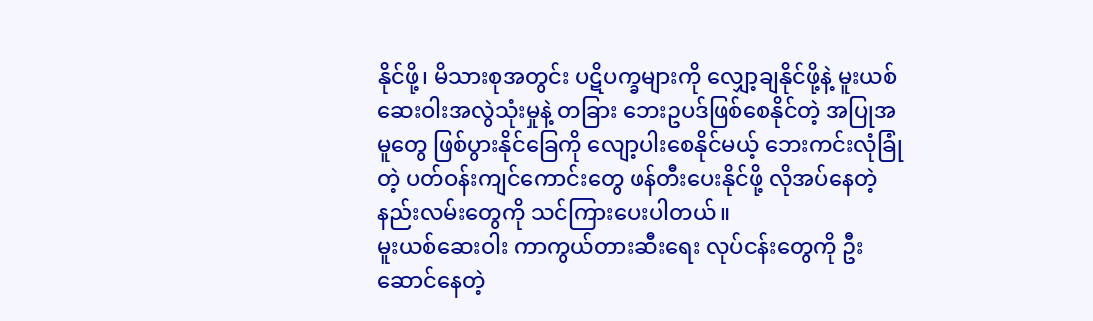နိုင်ဖို့၊ မိသားစုအတွင်း ပဋိပက္ခများကို လျှော့ချနိုင်ဖို့နဲ့ မူးယစ်ဆေးဝါးအလွဲသုံးမှုနဲ့ တခြား ဘေးဥပဒ်ဖြစ်စေနိုင်တဲ့ အပြုအမူတွေ ဖြစ်ပွားနိုင်ခြေကို လျော့ပါးစေနိုင်မယ့် ဘေးကင်းလုံခြုံတဲ့ ပတ်ဝန်းကျင်ကောင်းတွေ ဖန်တီးပေးနိုင်ဖို့ လိုအပ်နေတဲ့ နည်းလမ်းတွေကို သင်ကြားပေးပါတယ်။
မူးယစ်ဆေးဝါး ကာကွယ်တားဆီးရေး လုပ်ငန်းတွေကို ဦးဆောင်နေတဲ့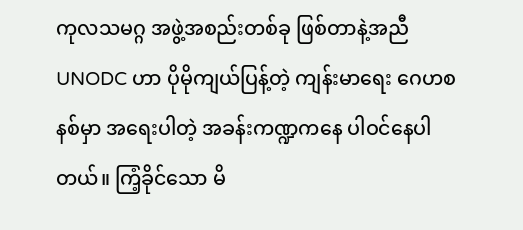ကုလသမဂ္ဂ အဖွဲ့အစည်းတစ်ခု ဖြစ်တာနဲ့အညီ UNODC ဟာ ပိုမိုကျယ်ပြန့်တဲ့ ကျန်းမာရေး ဂေဟစနစ်မှာ အရေးပါတဲ့ အခန်းကဏ္ဍကနေ ပါဝင်နေပါတယ်။ ကြံ့ခိုင်သော မိ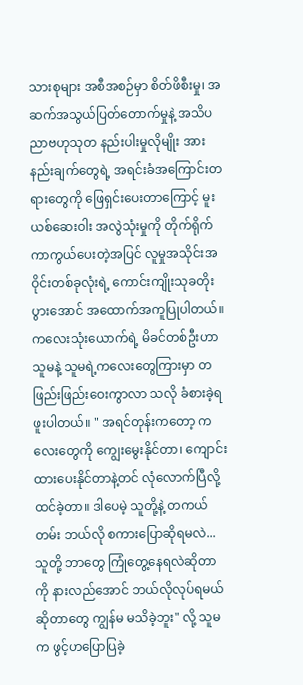သားစုများ အစီအစဉ်မှာ စိတ်ဖိစီးမှု၊ အဆက်အသွယ်ပြတ်တောက်မှုနဲ့ အသိပညာဗဟုသုတ နည်းပါးမှုလိုမျိုး အားနည်းချက်တွေရဲ့ အရင်းခံအကြောင်းတရားတွေကို ဖြေရှင်းပေးတာကြောင့် မူးယစ်ဆေးဝါး အလွဲသုံးမှုကို တိုက်ရိုက်ကာကွယ်ပေးတဲ့အပြင် လူမှုအသိုင်းအဝိုင်းတစ်ခုလုံးရဲ့ ကောင်းကျိုးသုခတိုးပွားအောင် အထောက်အကူပြုပါတယ်။
ကလေးသုံးယောက်ရဲ့ မိခင်တစ်ဦးဟာ သူမနဲ့ သူမရဲ့ကလေးတွေကြားမှာ တဖြည်းဖြည်းဝေးကွာလာ သလို ခံစားခဲ့ရဖူးပါတယ်။ " အရင်တုန်းကတော့ ကလေးတွေကို ကျွေးမွေးနိုင်တာ၊ ကျောင်းထားပေးနိုင်တာနဲ့တင် လုံလောက်ပြီလို့ ထင်ခဲ့တာ။ ဒါပေမဲ့ သူတို့နဲ့ တကယ်တမ်း ဘယ်လို စကားပြောဆိုရမလဲ... သူတို့ ဘာတွေ ကြုံတွေ့နေရလဲဆိုတာကို နားလည်အောင် ဘယ်လိုလုပ်ရမယ်ဆိုတာတွေ ကျွန်မ မသိခဲ့ဘူး" လို့ သူမက ဖွင့်ဟပြောပြခဲ့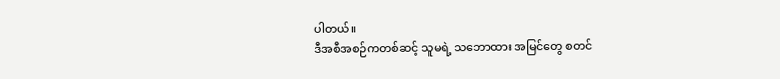ပါတယ်။
ဒီအစီအစဉ်ကတစ်ဆင့် သူမရဲ့ သဘောထား အမြင်တွေ စတင်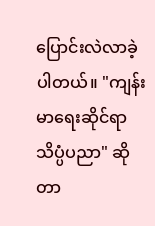ပြောင်းလဲလာခဲ့ပါတယ်။ "ကျန်းမာရေးဆိုင်ရာ သိပ္ပံပညာ" ဆိုတာ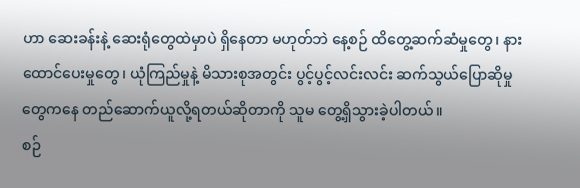ဟာ ဆေးခန်းနဲ့ ဆေးရုံတွေထဲမှာပဲ ရှိနေတာ မဟုတ်ဘဲ နေ့စဉ် ထိတွေ့ဆက်ဆံမှုတွေ၊ နားထောင်ပေးမှုတွေ၊ ယုံကြည်မှုနဲ့ မိသားစုအတွင်း ပွင့်ပွင့်လင်းလင်း ဆက်သွယ်ပြောဆိုမှုတွေကနေ တည်ဆောက်ယူလို့ရတယ်ဆိုတာကို သူမ တွေ့ရှိသွားခဲ့ပါတယ်။
စဉ်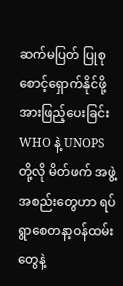ဆက်မပြတ် ပြုစုစောင့်ရှောက်နိုင်ဖို့ အားဖြည့်ပေးခြင်း
WHO နဲ့ UNOPS တို့လို မိတ်ဖက် အဖွဲ့အစည်းတွေဟာ ရပ်ရွာစေတနာ့ဝန်ထမ်းတွေနဲ့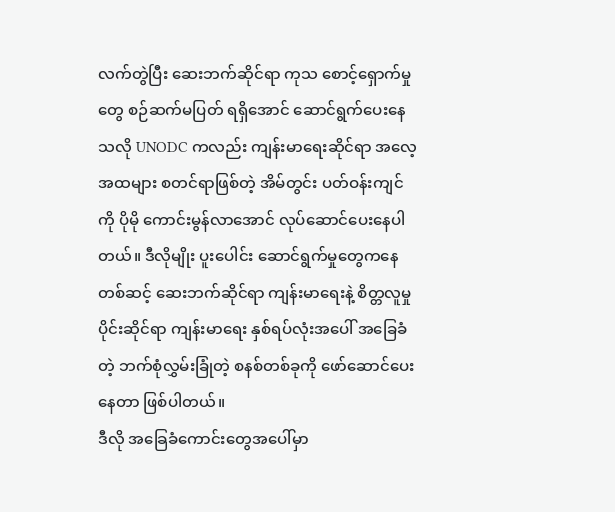လက်တွဲပြီး ဆေးဘက်ဆိုင်ရာ ကုသ စောင့်ရှောက်မှုတွေ စဉ်ဆက်မပြတ် ရရှိအောင် ဆောင်ရွက်ပေးနေသလို UNODC ကလည်း ကျန်းမာရေးဆိုင်ရာ အလေ့အထများ စတင်ရာဖြစ်တဲ့ အိမ်တွင်း ပတ်ဝန်းကျင်ကို ပိုမို ကောင်းမွန်လာအောင် လုပ်ဆောင်ပေးနေပါတယ်။ ဒီလိုမျိုး ပူးပေါင်း ဆောင်ရွက်မှုတွေကနေတစ်ဆင့် ဆေးဘက်ဆိုင်ရာ ကျန်းမာရေးနဲ့ စိတ္တလူမှုပိုင်းဆိုင်ရာ ကျန်းမာရေး နှစ်ရပ်လုံးအပေါ် အခြေခံတဲ့ ဘက်စုံလွှမ်းခြုံတဲ့ စနစ်တစ်ခုကို ဖော်ဆောင်ပေးနေတာ ဖြစ်ပါတယ်။
ဒီလို အခြေခံကောင်းတွေအပေါ်မှာ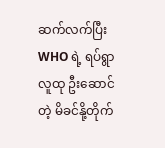ဆက်လက်ပြီး WHO ရဲ့ ရပ်ရွာလူထု ဦးဆောင်တဲ့ မိခင်နို့တိုက်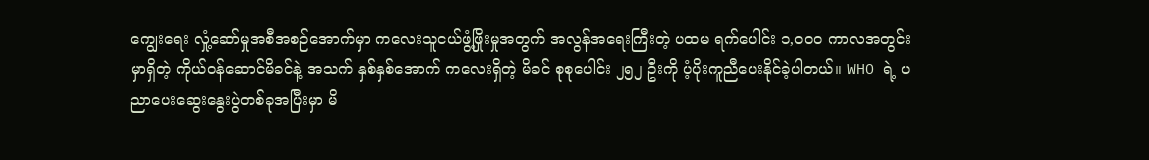ကျွေးရေး လှုံ့ဆော်မှုအစီအစဉ်အောက်မှာ ကလေးသူငယ်ဖွံ့ဖြိုးမှုအတွက် အလွန်အရေးကြီးတဲ့ ပထမ ရက်ပေါင်း ၁,၀၀၀ ကာလအတွင်းမှာရှိတဲ့ ကိုယ်ဝန်ဆောင်မိခင်နဲ့ အသက် နှစ်နှစ်အောက် ကလေးရှိတဲ့ မိခင် စုစုပေါင်း ၂၅၂ ဦးကို ပံ့ပိုးကူညီပေးနိုင်ခဲ့ပါတယ်။ WHO ရဲ့ ပညာပေးဆွေးနွေးပွဲတစ်ခုအပြီးမှာ မိ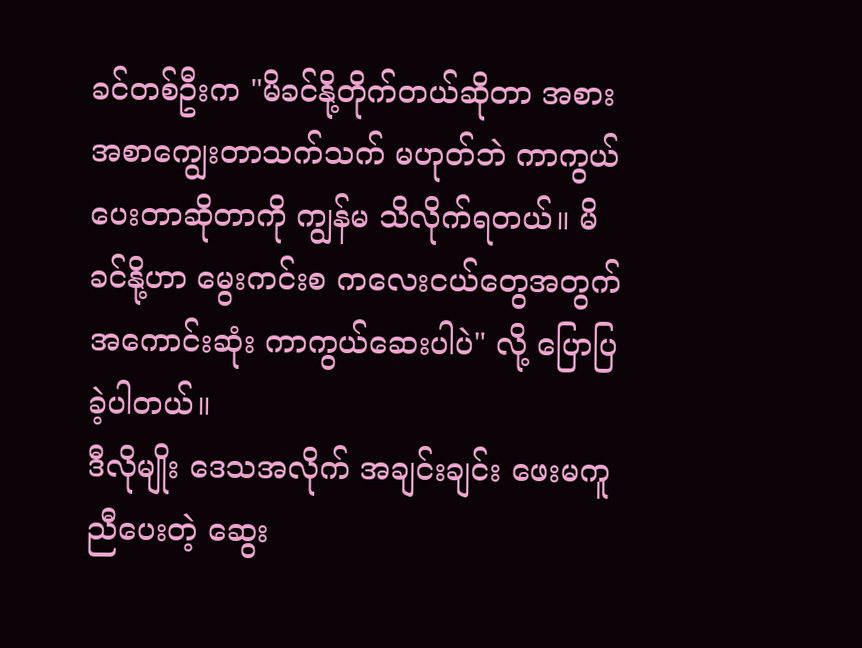ခင်တစ်ဦးက "မိခင်နို့တိုက်တယ်ဆိုတာ အစားအစာကျွေးတာသက်သက် မဟုတ်ဘဲ ကာကွယ်ပေးတာဆိုတာကို ကျွန်မ သိလိုက်ရတယ်။ မိခင်နို့ဟာ မွေးကင်းစ ကလေးငယ်တွေအတွက် အကောင်းဆုံး ကာကွယ်ဆေးပါပဲ" လို့ ပြောပြခဲ့ပါတယ်။
ဒီလိုမျိုး ဒေသအလိုက် အချင်းချင်း ဖေးမကူညီပေးတဲ့ ဆွေး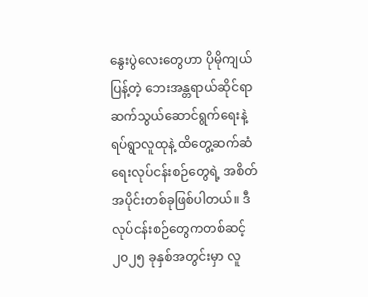နွေးပွဲလေးတွေဟာ ပိုမိုကျယ်ပြန့်တဲ့ ဘေးအန္တရာယ်ဆိုင်ရာ ဆက်သွယ်ဆောင်ရွက်ရေးနဲ့ ရပ်ရွာလူထုနဲ့ ထိတွေ့ဆက်ဆံရေးလုပ်ငန်းစဉ်တွေရဲ့ အစိတ်အပိုင်းတစ်ခုဖြစ်ပါတယ်။ ဒီလုပ်ငန်းစဉ်တွေကတစ်ဆင့် ၂၀၂၅ ခုနှစ်အတွင်းမှာ လူ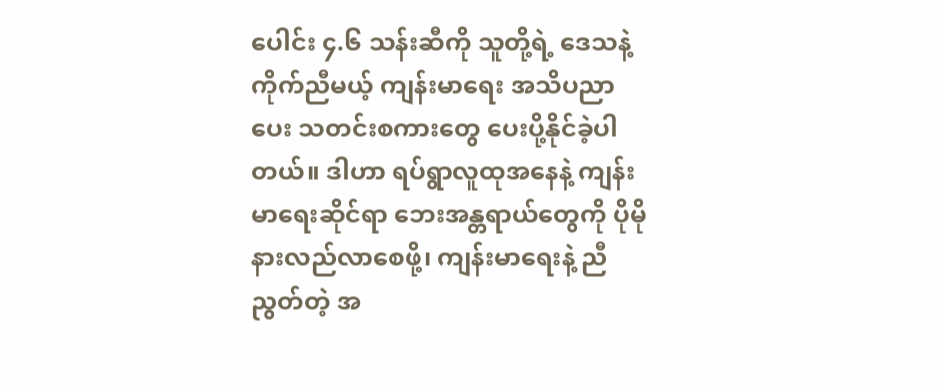ပေါင်း ၄.၆ သန်းဆီကို သူတို့ရဲ့ ဒေသနဲ့ ကိုက်ညီမယ့် ကျန်းမာရေး အသိပညာပေး သတင်းစကားတွေ ပေးပို့နိုင်ခဲ့ပါတယ်။ ဒါဟာ ရပ်ရွာလူထုအနေနဲ့ ကျန်းမာရေးဆိုင်ရာ ဘေးအန္တရာယ်တွေကို ပိုမိုနားလည်လာစေဖို့၊ ကျန်းမာရေးနဲ့ ညီညွတ်တဲ့ အ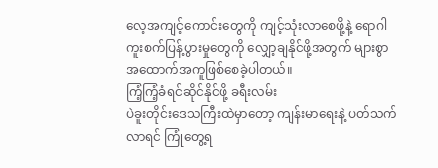လေ့အကျင့်ကောင်းတွေကို ကျင့်သုံးလာစေဖို့နဲ့ ရောဂါကူးစက်ပြန့်ပွားမှုတွေကို လျှော့ချနိုင်ဖို့အတွက် များစွာ အထောက်အကူဖြစ်စေခဲ့ပါတယ်။
ကြံ့ကြံ့ခံရင်ဆိုင်နိုင်ဖို့ ခရီးလမ်း
ပဲခူးတိုင်းဒေသကြီးထဲမှာတော့ ကျန်းမာရေးနဲ့ ပတ်သက်လာရင် ကြုံတွေ့ရ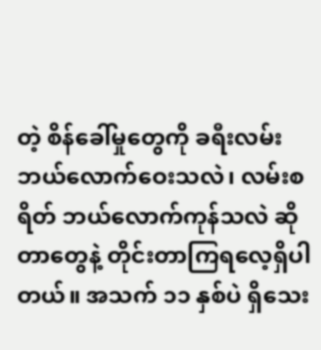တဲ့ စိန်ခေါ်မှုတွေကို ခရီးလမ်း ဘယ်လောက်ဝေးသလဲ၊ လမ်းစရိတ် ဘယ်လောက်ကုန်သလဲ ဆိုတာတွေနဲ့ တိုင်းတာကြရလေ့ရှိပါတယ်။ အသက် ၁၁ နှစ်ပဲ ရှိသေး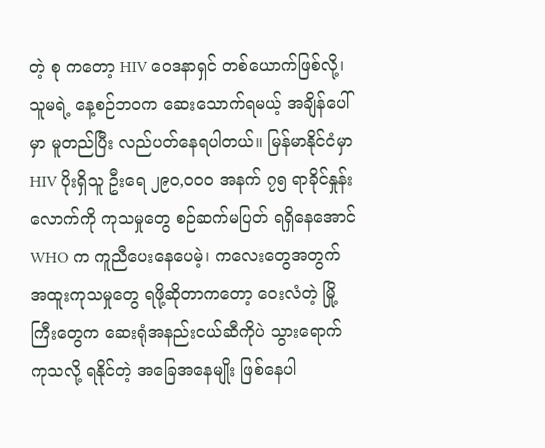တဲ့ စု ကတော့ HIV ဝေဒနာရှင် တစ်ယောက်ဖြစ်လို့၊ သူမရဲ့ နေ့စဉ်ဘဝက ဆေးသောက်ရမယ့် အချိန်ပေါ်မှာ မူတည်ပြီး လည်ပတ်နေရပါတယ်။ မြန်မာနိုင်ငံမှာ HIV ပိုးရှိသူ ဦးရေ ၂၉၀,၀၀၀ အနက် ၇၅ ရာခိုင်နှုန်းလောက်ကို ကုသမှုတွေ စဉ်ဆက်မပြတ် ရရှိနေအောင် WHO က ကူညီပေးနေပေမဲ့၊ ကလေးတွေအတွက် အထူးကုသမှုတွေ ရဖို့ဆိုတာကတော့ ဝေးလံတဲ့ မြို့ကြီးတွေက ဆေးရုံအနည်းငယ်ဆီကိုပဲ သွားရောက်ကုသလို့ ရနိုင်တဲ့ အခြေအနေမျိုး ဖြစ်နေပါ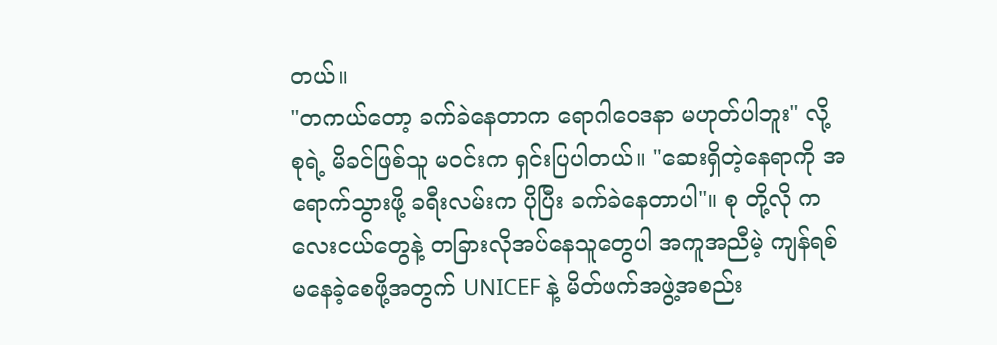တယ်။
"တကယ်တော့ ခက်ခဲနေတာက ရောဂါဝေဒနာ မဟုတ်ပါဘူး" လို့ စုရဲ့ မိခင်ဖြစ်သူ မဝင်းက ရှင်းပြပါတယ်။ "ဆေးရှိတဲ့နေရာကို အရောက်သွားဖို့ ခရီးလမ်းက ပိုပြီး ခက်ခဲနေတာပါ"။ စု တို့လို ကလေးငယ်တွေနဲ့ တခြားလိုအပ်နေသူတွေပါ အကူအညီမဲ့ ကျန်ရစ် မနေခဲ့စေဖို့အတွက် UNICEF နဲ့ မိတ်ဖက်အဖွဲ့အစည်း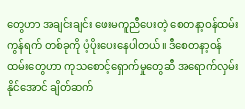တွေဟာ အချင်းချင်း ဖေးမကူညီပေးတဲ့ စေတနာ့ဝန်ထမ်းကွန်ရက် တစ်ခုကို ပံ့ပိုးပေးနေပါတယ်။ ဒီစေတနာ့ဝန်ထမ်းတွေဟာ ကုသစောင့်ရှောက်မှုတွေဆီ အရောက်လှမ်းနိုင်အောင် ချိတ်ဆက်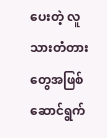ပေးတဲ့ လူသားတံတားတွေအဖြစ် ဆောင်ရွက်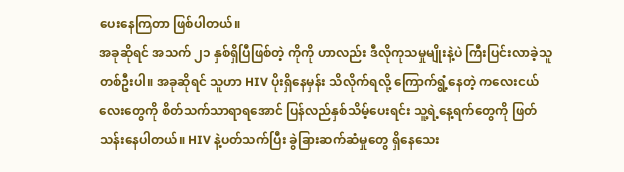ပေးနေကြတာ ဖြစ်ပါတယ်။
အခုဆိုရင် အသက် ၂၁ နှစ်ရှိပြီဖြစ်တဲ့ ကိုကို ဟာလည်း ဒီလိုကုသမှုမျိုးနဲ့ပဲ ကြီးပြင်းလာခဲ့သူတစ်ဦးပါ။ အခုဆိုရင် သူဟာ HIV ပိုးရှိနေမှန်း သိလိုက်ရလို့ ကြောက်ရွံ့နေတဲ့ ကလေးငယ်လေးတွေကို စိတ်သက်သာရာရအောင် ပြန်လည်နှစ်သိမ့်ပေးရင်း သူ့ရဲ့နေ့ရက်တွေကို ဖြတ်သန်းနေပါတယ်။ HIV နဲ့ပတ်သက်ပြီး ခွဲခြားဆက်ဆံမှုတွေ ရှိနေသေး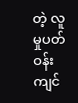တဲ့ လူမှုပတ်ဝန်းကျင်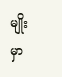မျိုးမှာ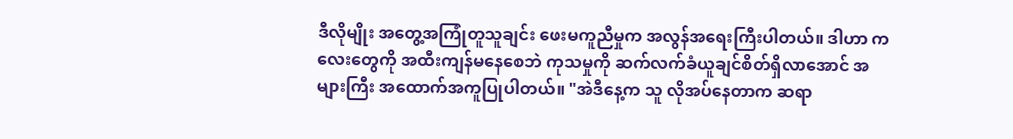ဒီလိုမျိုး အတွေ့အကြုံတူသူချင်း ဖေးမကူညီမှုက အလွန်အရေးကြီးပါတယ်။ ဒါဟာ ကလေးတွေကို အထီးကျန်မနေစေဘဲ ကုသမှုကို ဆက်လက်ခံယူချင်စိတ်ရှိလာအောင် အများကြီး အထောက်အကူပြုပါတယ်။ "အဲဒီနေ့က သူ လိုအပ်နေတာက ဆရာ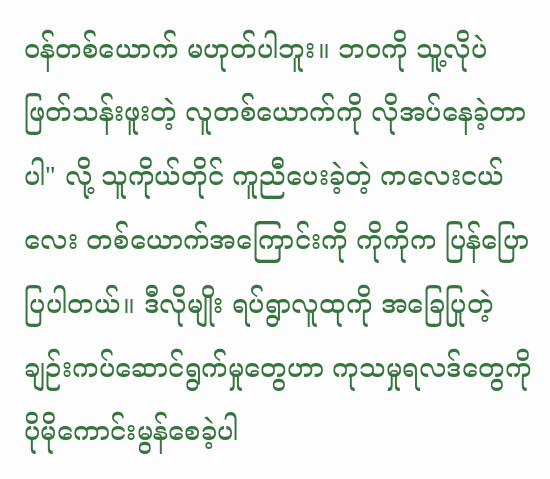ဝန်တစ်ယောက် မဟုတ်ပါဘူး။ ဘဝကို သူ့လိုပဲ ဖြတ်သန်းဖူးတဲ့ လူတစ်ယောက်ကို လိုအပ်နေခဲ့တာပါ" လို့ သူကိုယ်တိုင် ကူညီပေးခဲ့တဲ့ ကလေးငယ်လေး တစ်ယောက်အကြောင်းကို ကိုကိုက ပြန်ပြောပြပါတယ်။ ဒီလိုမျိုး ရပ်ရွာလူထုကို အခြေပြုတဲ့ ချဉ်းကပ်ဆောင်ရွက်မှုတွေဟာ ကုသမှုရလဒ်တွေကို ပိုမိုကောင်းမွန်စေခဲ့ပါ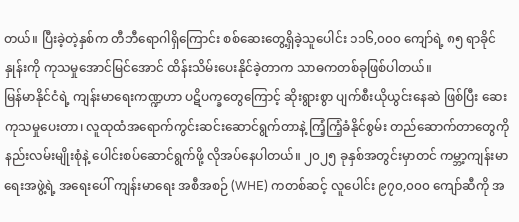တယ်။ ပြီးခဲ့တဲ့နှစ်က တီဘီရောဂါရှိကြောင်း စစ်ဆေးတွေ့ရှိခဲ့သူပေါင်း ၁၁၆,၀၀၀ ကျော်ရဲ့ ၈၅ ရာခိုင်နှုန်းကို ကုသမှုအောင်မြင်အောင် ထိန်းသိမ်းပေးနိုင်ခဲ့တာက သာဓကတစ်ခုဖြစ်ပါတယ်။
မြန်မာနိုင်ငံရဲ့ ကျန်းမာရေးကဏ္ဍဟာ ပဋိပက္ခတွေကြောင့် ဆိုးရွားစွာ ပျက်စီးယိုယွင်းနေဆဲ ဖြစ်ပြီး ဆေးကုသမှုပေးတာ၊ လူထုထံအရောက်ကွင်းဆင်းဆောင်ရွက်တာနဲ့ ကြံ့ကြံ့ခံနိုင်စွမ်း တည်ဆောက်တာတွေကို နည်းလမ်းမျိုးစုံနဲ့ ပေါင်းစပ်ဆောင်ရွက်ဖို့ လိုအပ်နေပါတယ်။ ၂၀၂၅ ခုနှစ်အတွင်းမှာတင် ကမ္ဘာ့ကျန်းမာရေးအဖွဲ့ရဲ့ အရေးပေါ် ကျန်းမာရေး အစီအစဉ် (WHE) ကတစ်ဆင့် လူပေါင်း ၉၇၀,၀၀၀ ကျော်ဆီကို အ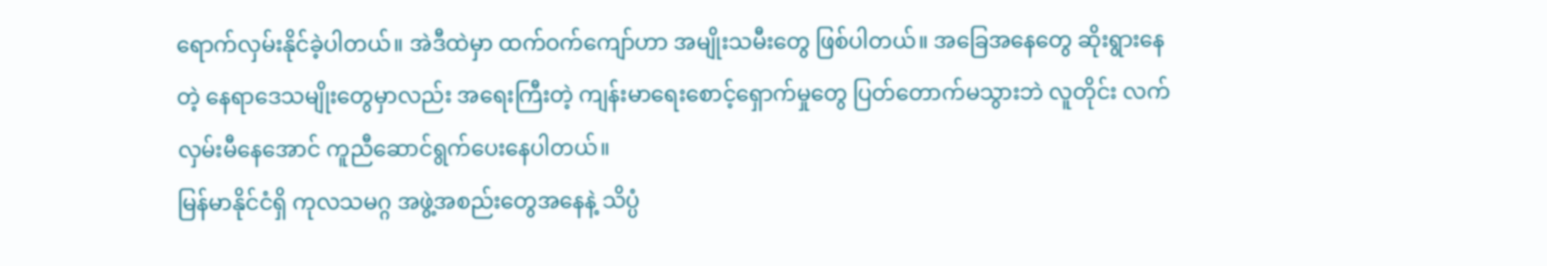ရောက်လှမ်းနိုင်ခဲ့ပါတယ်။ အဲဒီထဲမှာ ထက်ဝက်ကျော်ဟာ အမျိုးသမီးတွေ ဖြစ်ပါတယ်။ အခြေအနေတွေ ဆိုးရွားနေတဲ့ နေရာဒေသမျိုးတွေမှာလည်း အရေးကြီးတဲ့ ကျန်းမာရေးစောင့်ရှောက်မှုတွေ ပြတ်တောက်မသွားဘဲ လူတိုင်း လက်လှမ်းမီနေအောင် ကူညီဆောင်ရွက်ပေးနေပါတယ်။
မြန်မာနိုင်ငံရှိ ကုလသမဂ္ဂ အဖွဲ့အစည်းတွေအနေနဲ့ သိပ္ပံ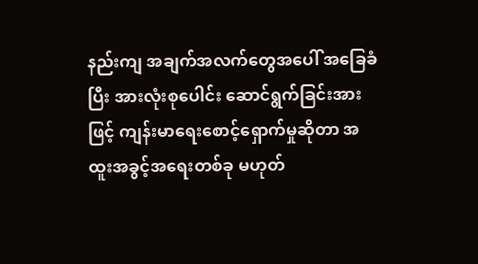နည်းကျ အချက်အလက်တွေအပေါ် အခြေခံပြီး အားလုံးစုပေါင်း ဆောင်ရွက်ခြင်းအားဖြင့် ကျန်းမာရေးစောင့်ရှောက်မှုဆိုတာ အထူးအခွင့်အရေးတစ်ခု မဟုတ်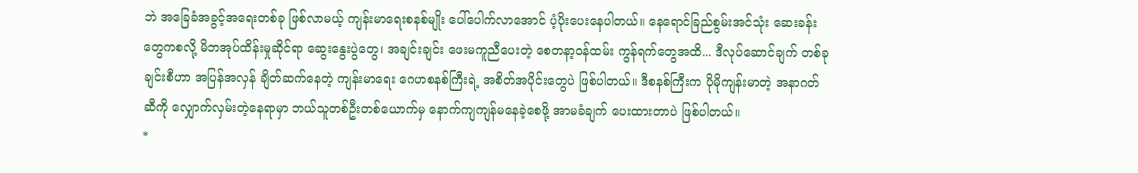ဘဲ အခြေခံအခွင့်အရေးတစ်ခု ဖြစ်လာမယ့် ကျန်းမာရေးစနစ်မျိုး ပေါ်ပေါက်လာအောင် ပံ့ပိုးပေးနေပါတယ်။ နေရောင်ခြည်စွမ်းအင်သုံး ဆေးခန်းတွေကစလို့ မိဘအုပ်ထိန်းမှုဆိုင်ရာ ဆွေးနွေးပွဲတွေ၊ အချင်းချင်း ဖေးမကူညီပေးတဲ့ စေတနာ့ဝန်ထမ်း ကွန်ရက်တွေအထိ... ဒီလုပ်ဆောင်ချက် တစ်ခုချင်းစီဟာ အပြန်အလှန် ချိတ်ဆက်နေတဲ့ ကျန်းမာရေး ဂေဟစနစ်ကြီးရဲ့ အစိတ်အပိုင်းတွေပဲ ဖြစ်ပါတယ်။ ဒီစနစ်ကြီးက ပိုမိုကျန်းမာတဲ့ အနာဂတ်ဆီကို လျှောက်လှမ်းတဲ့နေရာမှာ ဘယ်သူတစ်ဦးတစ်ယောက်မှ နောက်ကျကျန်မနေခဲ့စေဖို့ အာမခံချက် ပေးထားတာပဲ ဖြစ်ပါတယ်။
*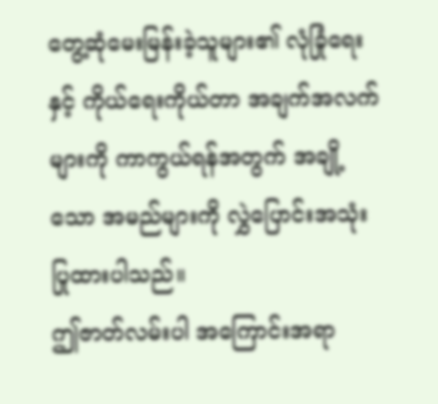တွေ့ဆုံမေးမြန်းခဲ့သူများ၏ လုံခြုံရေးနှင့် ကိုယ်ရေးကိုယ်တာ အချက်အလက်များကို ကာကွယ်ရန်အတွက် အချို့သော အမည်များကို လွှဲပြောင်းအသုံးပြုထားပါသည်။
ဤဇာတ်လမ်းပါ အကြောင်းအရာ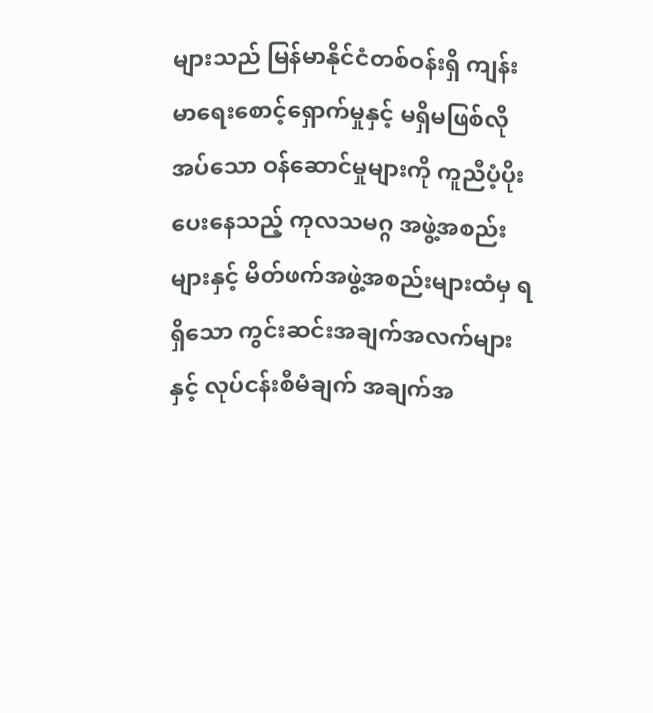များသည် မြန်မာနိုင်ငံတစ်ဝန်းရှိ ကျန်းမာရေးစောင့်ရှောက်မှုနှင့် မရှိမဖြစ်လိုအပ်သော ဝန်ဆောင်မှုများကို ကူညီပံ့ပိုးပေးနေသည့် ကုလသမဂ္ဂ အဖွဲ့အစည်းများနှင့် မိတ်ဖက်အဖွဲ့အစည်းများထံမှ ရရှိသော ကွင်းဆင်းအချက်အလက်များနှင့် လုပ်ငန်းစီမံချက် အချက်အ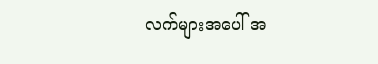လက်များအပေါ် အ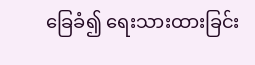ခြေခံ၍ ရေးသားထားခြင်း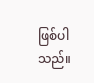ဖြစ်ပါသည်။